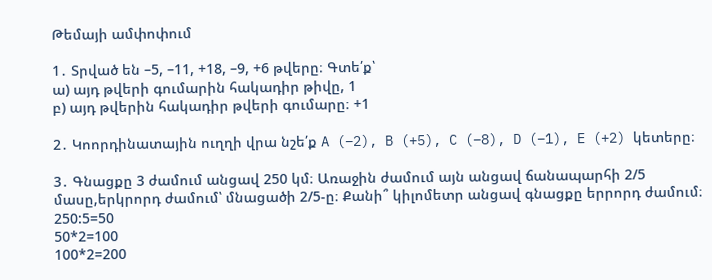Թեմայի ամփոփում

1․ Տրված են –5, –11, +18, –9, +6 թվերը։ Գտե՛ք՝
ա) այդ թվերի գումարին հակադիր թիվը, 1
բ) այդ թվերին հակադիր թվերի գումարը։ +1

2․ Կոորդինատային ուղղի վրա նշե՛ք A (–2), B (+5), C (–8), D (–1), E (+2) կետերը։

3․ Գնացքը 3 ժամում անցավ 250 կմ։ Առաջին ժամում այն անցավ ճանապարհի 2/5 մասը,երկրորդ ժամում՝ մնացածի 2/5-ը։ Քանի՞ կիլոմետր անցավ գնացքը երրորդ ժամում։
250:5=50
50*2=100
100*2=200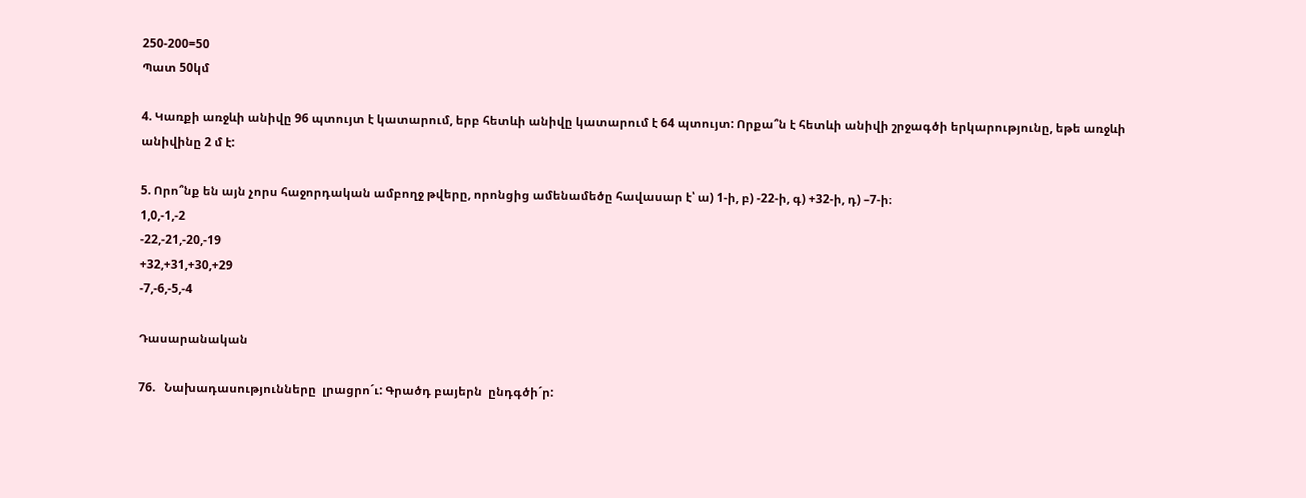250-200=50
Պատ 50կմ

4. Կառքի առջևի անիվը 96 պտույտ է կատարում, երբ հետևի անիվը կատարում է 64 պտույտ: Որքա՞ն է հետևի անիվի շրջագծի երկարությունը, եթե առջևի անիվինը 2 մ է:

5. Որո՞նք են այն չորս հաջորդական ամբողջ թվերը, որոնցից ամենամեծը հավասար է՝ ա) 1-ի, բ) -22-ի, գ) +32-ի, դ) –7-ի։
1,0,-1,-2
-22,-21,-20,-19
+32,+31,+30,+29
-7,-6,-5,-4

Դասարանական

76.   Նախադասությունները  լրացրո´ւ: Գրածդ բայերն  ընդգծի´ր: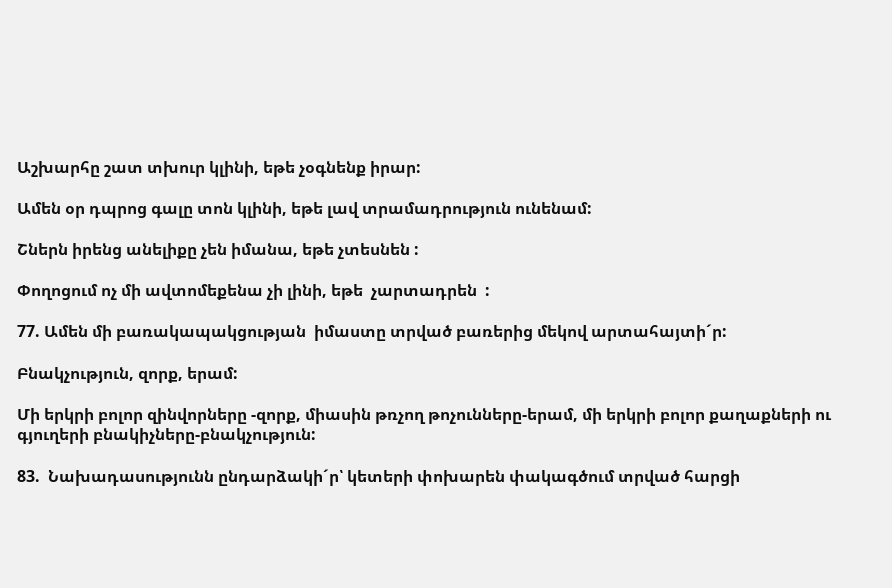Աշխարհը շատ տխուր կլինի, եթե չօգնենք իրար:

Ամեն օր դպրոց գալը տոն կլինի, եթե լավ տրամադրություն ունենամ:

Շներն իրենց անելիքը չեն իմանա, եթե չտեսնեն :

Փողոցում ոչ մի ավտոմեքենա չի լինի, եթե  չարտադրեն  :

77. Ամեն մի բառակապակցության  իմաստը տրված բառերից մեկով արտահայտի´ր:

Բնակչություն, զորք, երամ:

Մի երկրի բոլոր զինվորները -զորք, միասին թռչող թոչունները-երամ, մի երկրի բոլոր քաղաքների ու գյուղերի բնակիչները-բնակչություն:

83.  Նախադասությունն ընդարձակի´ր՝ կետերի փոխարեն փակագծում տրված հարցի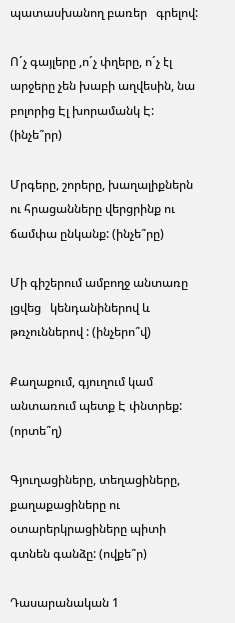պատասխանող բառեր   գրելով:

Ո´չ գայլերը ,ո´չ փղերը, ո´չ էլ արջերը չեն խաբի աղվեսին, նա բոլորից Էլ խորամանկ Է: (ինչե՞րր)

Մրգերը, շորերը, խաղալիքներն ու հրացանները վերցրինք ու ճամփա ընկանք: (ինչե՞րը)

Մի գիշերում ամբողջ անտառը լցվեց   կենդանիներով և թռչուններով : (ինչերո՞վ)

Քաղաքում, գյուղում կամ անտառում պետք Է փնտրեք: (որտե՞ղ)

Գյուղացիները, տեղացիները, քաղաքացիները ու օտարերկրացիները պիտի գտնեն գանձը: (ովքե՞ր)

Դասարանական 1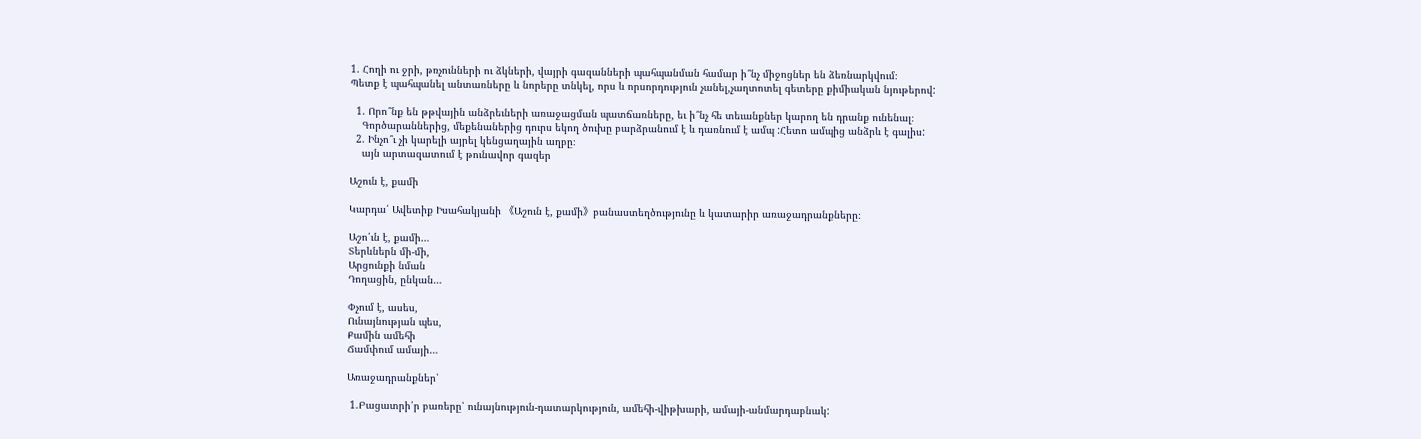1. Հողի ու ջրի, թռչունների ու ձկների, վայրի գազանների պահպանման համար ի՞նչ միջոցներ են ձեռնարկվում։
Պետք է պահպանել անտառները և նորերը տնկել, որս և որսորդություն չանել,չաղտոտել գետերը քիմիական նյութերով:

  1. Որո՞նք են թթվային անձրեւների առաջացման պատճառները, եւ ի՞նչ հե տեւանքներ կարող են դրանք ունենալ։
    Գործարաններից, մեքենաներից դուրս եկող ծուխը բարձրանում է և դառնում է ամպ :Հետո ամպից անձրև է գալիս:
  2. Ինչո՞ւ չի կարելի այրել կենցաղային աղբը։
    այն արտազատում է թունավոր գազեր

Աշուն է, քամի

Կարդա՛ Ավետիք Իսահակյանի 《Աշուն է, քամի》բանաստեղծությունը և կատարիր առաջադրանքները։

Աշո՛ւն է, քամի…
Տերևներն մի-մի,
Արցունքի նման
Դողացին, ընկան…

Փչում է, ասես,
Ունայնության պես,
Քամին ամեհի
Ճամփում ամայի…

Առաջադրանքներ՝

 1.Բացատրի՛ր բառերը՝ ունայնություն-դատարկություն, ամեհի-վիթխարի, ամայի-անմարդաբնակ: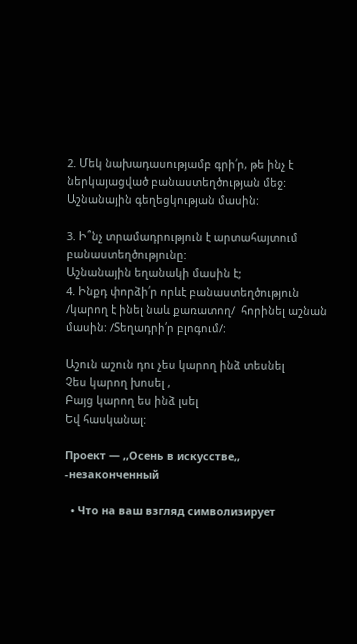2. Մեկ նախադասությամբ գրի՛ր, թե ինչ է ներկայացված բանաստեղծության մեջ:
Աշնանային գեղեցկության մասին:

3. Ի՞նչ տրամադրություն է արտահայտում բանաստեղծությունը:
Աշնանային եղանակի մասին է;
4. Ինքդ փորձի՛ր որևէ բանաստեղծություն /կարող է ինել նաև քառատող/  հորինել աշնան մասին: /Տեղադրի՛ր բլոգում/:

Աշուն աշուն դու չես կարող ինձ տեսնել
Չես կարող խոսել ,
Բայց կարող ես ինձ լսել
Եվ հասկանալ:

Проект — ,,Осень в искусстве,, -незаконченный

  • Что на ваш взгляд символизирует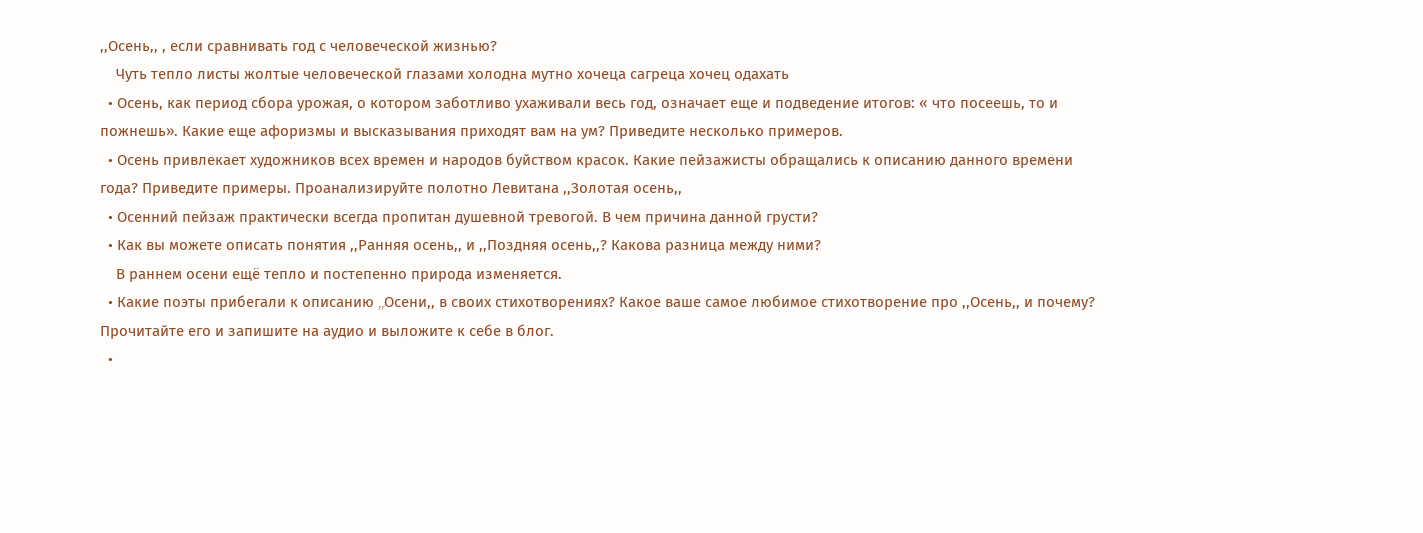,,Осень,, , если сравнивать год с человеческой жизнью?
    Чуть тепло листы жолтые человеческой глазами холодна мутно хочеца сагреца хочец одахать
  • Осень, как период сбора урожая, о котором заботливо ухаживали весь год, означает еще и подведение итогов: « что посеешь, то и пожнешь». Какие еще афоризмы и высказывания приходят вам на ум? Приведите несколько примеров.
  • Осень привлекает художников всех времен и народов буйством красок. Какие пейзажисты обращались к описанию данного времени года? Приведите примеры. Проанализируйте полотно Левитана ,,Золотая осень,,
  • Осенний пейзаж практически всегда пропитан душевной тревогой. В чем причина данной грусти?
  • Как вы можете описать понятия ,,Ранняя осень,, и ,,Поздняя осень,,? Какова разница между ними?
    В раннем осени ещё тепло и постепенно природа изменяется.
  • Какие поэты прибегали к описанию ,,Oсени,, в своих стихотворениях? Какое ваше самое любимое стихотворение про ,,Осень,, и почему? Прочитайте его и запишите на аудио и выложите к себе в блог.
  •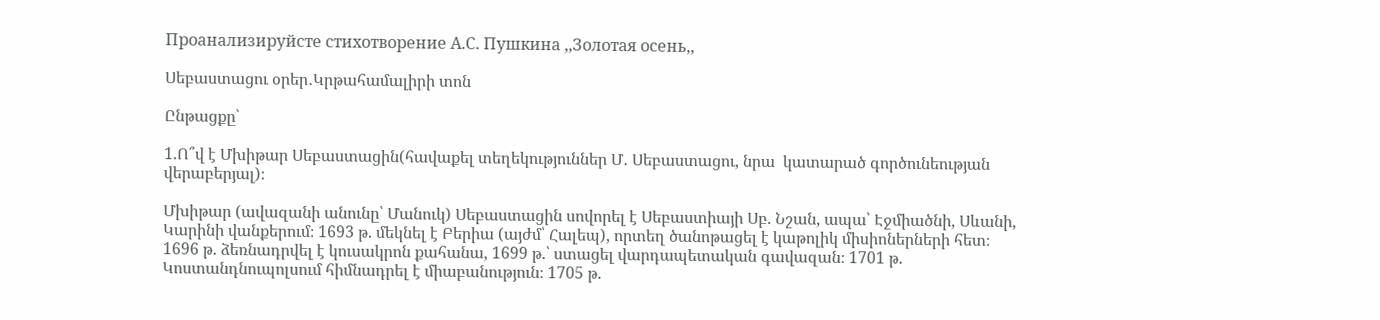Проанализируйсте стихотворение А.С. Пушкина ,,Золотая осень,,

Սեբաստացու օրեր․Կրթահամալիրի տոն

Ընթացքը՝

1.Ո՞վ է Մխիթար Սեբաստացին(հավաքել տեղեկություններ Մ․ Սեբաստացու, նրա  կատարած գործունեության վերաբերյալ)։

Մխիթար (ավազանի անունը՝ Մանուկ) Սեբաստացին սովորել է Սեբաստիայի Սբ. Նշան, ապա՝ Էջմիածնի, Սևանի, Կարինի վանքերում։ 1693 թ. մեկնել է Բերիա (այժմ՝ Հալեպ), որտեղ ծանոթացել է կաթոլիկ միսիոներների հետ։ 1696 թ. ձեռնադրվել է կուսակրոն քահանա, 1699 թ.՝ ստացել վարդապետական գավազան։ 1701 թ. Կոստանդնուպոլսում հիմնադրել է միաբանություն։ 1705 թ.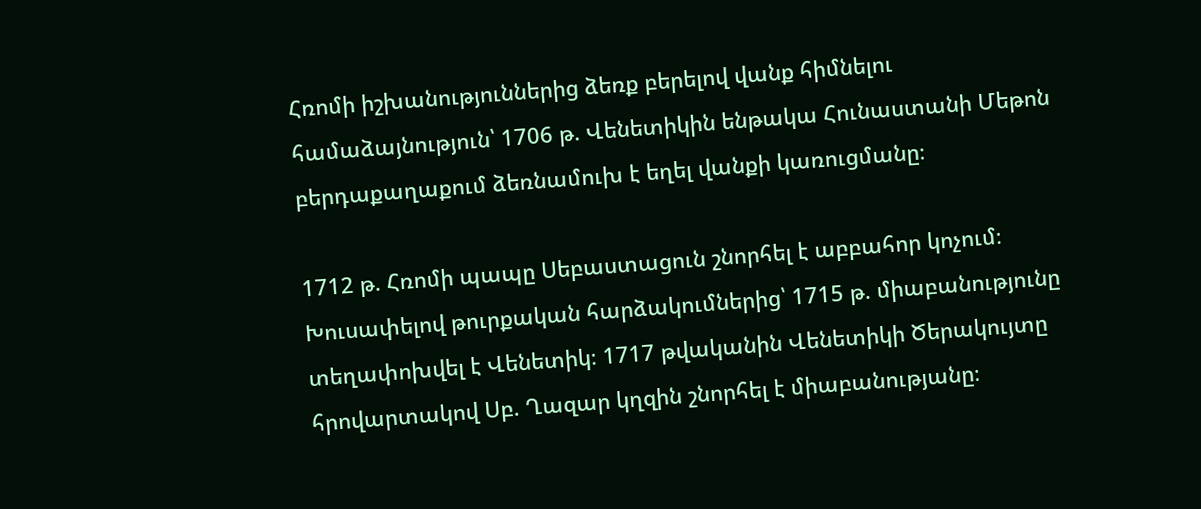Հռոմի իշխանություններից ձեռք բերելով վանք հիմնելու համաձայնություն՝ 1706 թ. Վենետիկին ենթակա Հունաստանի Մեթոն բերդաքաղաքում ձեռնամուխ է եղել վանքի կառուցմանը։

1712 թ. Հռոմի պապը Սեբաստացուն շնորհել է աբբահոր կոչում։ Խուսափելով թուրքական հարձակումներից՝ 1715 թ. միաբանությունը տեղափոխվել է Վենետիկ։ 1717 թվականին Վենետիկի Ծերակույտը հրովարտակով Սբ. Ղազար կղզին շնորհել է միաբանությանը։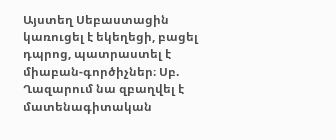Այստեղ Սեբաստացին կառուցել է եկեղեցի, բացել դպրոց, պատրաստել է միաբան-գործիչներ։ Սբ. Ղազարում նա զբաղվել է մատենագիտական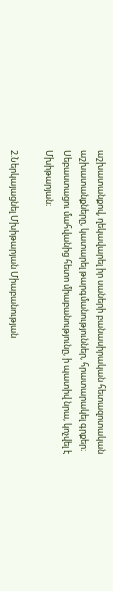աշխատանքով, ղեկավարել իր սաների բանասիրական հետազոտական աշխատանքները, կատարել թարգմանություններ, հրատարակել գրքեր։ Սեբաստացու մահվանից հետո միաբանությունը, ի պատիվ նրա, կոչվել է Մխիթարյան։

2.Ներկայացնել Մխիթարյան Միաբանության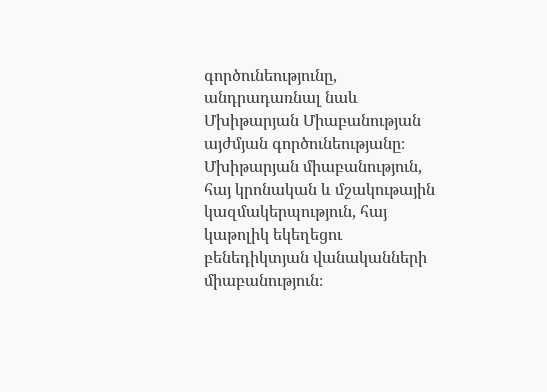գործունեությունը, անդրադառնալ նաև Մխիթարյան Միաբանության այժմյան գործունեությանը։
Մխիթարյան միաբանություն, հայ կրոնական և մշակութային կազմակերպություն, հայ կաթոլիկ եկեղեցու բենեդիկտյան վանականների միաբանություն։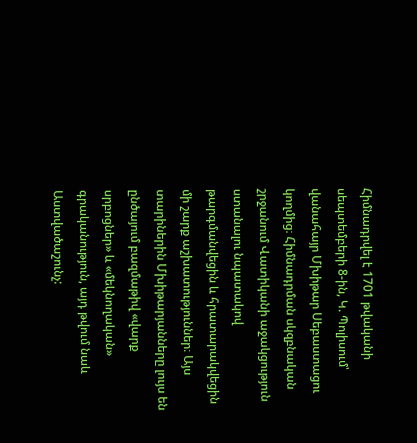Հիմնադրվել է 1701 թվականի սեպտեմբերի 8-ին, Կ. Պոլիսում՝ վանահայր Մխիթար Սեբաստացու կողմից։ Հիմնադրման սկզբնական շրջանում Վատիկանի աջակցություն ստանալու նպատակով թարգմանվեցին և հրատարակվեցին մի շարք աշխատություններ։ Այս տարիներին Մխիթարյանները լույս են ընծայում բազմաթիվ «վարք սրբոցներ» և «մեկնողական» գրականություն, այդ թվում նաև Աստվածաշունչ: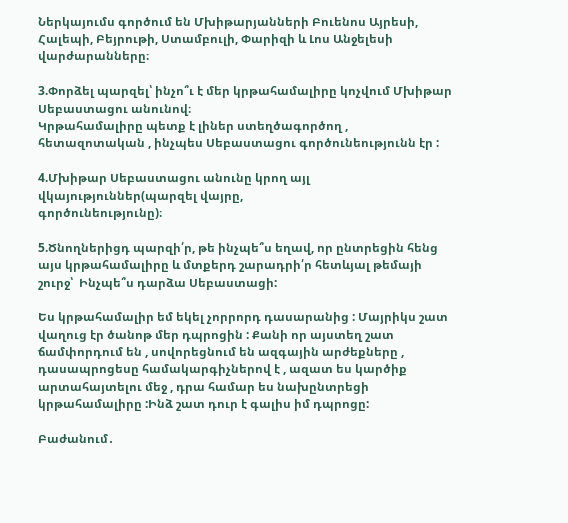Ներկայումս գործում են Մխիթարյանների Բուենոս Այրեսի, Հալեպի, Բեյրութի, Ստամբուլի, Փարիզի և Լոս Անջելեսի վարժարանները։

3.Փորձել պարզել՝ ինչո՞ւ է մեր կրթահամալիրը կոչվում Մխիթար Սեբաստացու անունով։
Կրթահամալիրը պետք է լիներ ստեղծագործող , հետազոտական , ինչպես Սեբաստացու գործունեությունն էր :

4.Մխիթար Սեբաստացու անունը կրող այլ վկայություններ(պարզել վայրը,
գործունեությունը)։

5.Ծնողներիցդ պարզի՛ր, թե ինչպե՞ս եղավ, որ ընտրեցին հենց այս կրթահամալիրը և մտքերդ շարադրի՛ր հետևյալ թեմայի շուրջ՝  Ինչպե՞ս դարձա Սեբաստացի:

Ես կրթահամալիր եմ եկել չորրորդ դասարանից : Մայրիկս շատ վաղուց էր ծանոթ մեր դպրոցին : Քանի որ այստեղ շատ ճամփորդում են , սովորեցնում են ազգային արժեքները , դասապրոցեսը համակարգիչներով է , ազատ ես կարծիք արտահայտելու մեջ , դրա համար ես նախընտրեցի կրթահամալիրը :Ինձ շատ դուր է գալիս իմ դպրոցը:

Բաժանում․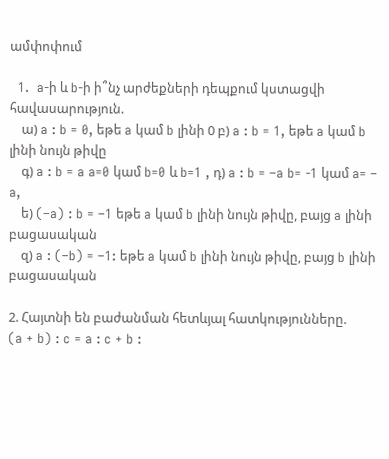ամփոփում

  1.  a-ի և b-ի ի՞նչ արժեքների դեպքում կստացվի հավասարություն.
    ա) a : b = 0, եթե a կամ b լինի 0 բ) a : b = 1, եթե a կամ b լինի նույն թիվը
    գ) a : b = a a=0 կամ b=0 և b=1 , դ) a : b = –a b= -1 կամ a= – a,
    ե) (–a) : b = –1 եթե a կամ b լինի նույն թիվը, բայց a լինի բացասական
    զ) a : (–b) = –1: եթե a կամ b լինի նույն թիվը, բայց b լինի բացասական

2. Հայտնի են բաժանման հետևյալ հատկությունները.
(a + b) : c = a : c + b :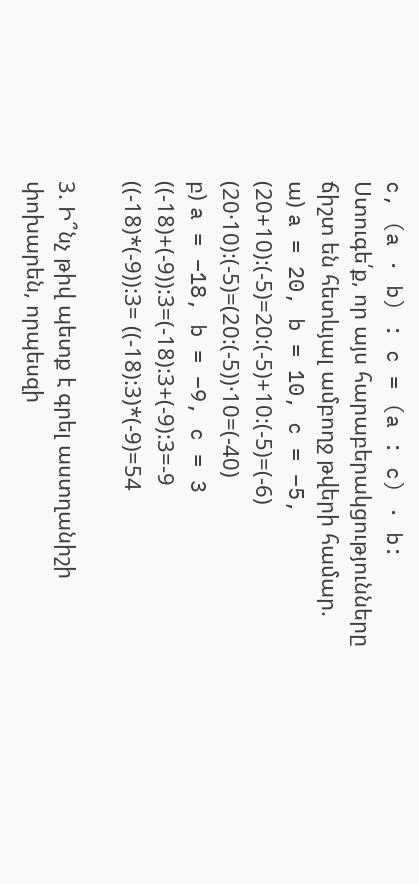c, (a · b) : c = (a : c) · b:
Ստուգե՛ք, որ այս հարաբերակցությունները ճիշտ են հետևյալ ամբողջ թվերի համար.
ա) a = 20, b = 10, c = –5,
(20+10):(-5)=20:(-5)+10:(-5)=(-6)
(20·10):(-5)=(20:(-5))·10=(-40)
բ) a = –18, b = –9, c = 3
((-18)+(-9)):3=(-18):3+(-9):3=-9
((-18)*(-9)):3= ((-18):3)*(-9)=54

3. Ի՞նչ թիվ պետք է գրել աստղանիշի փոխարեն, որպեսզի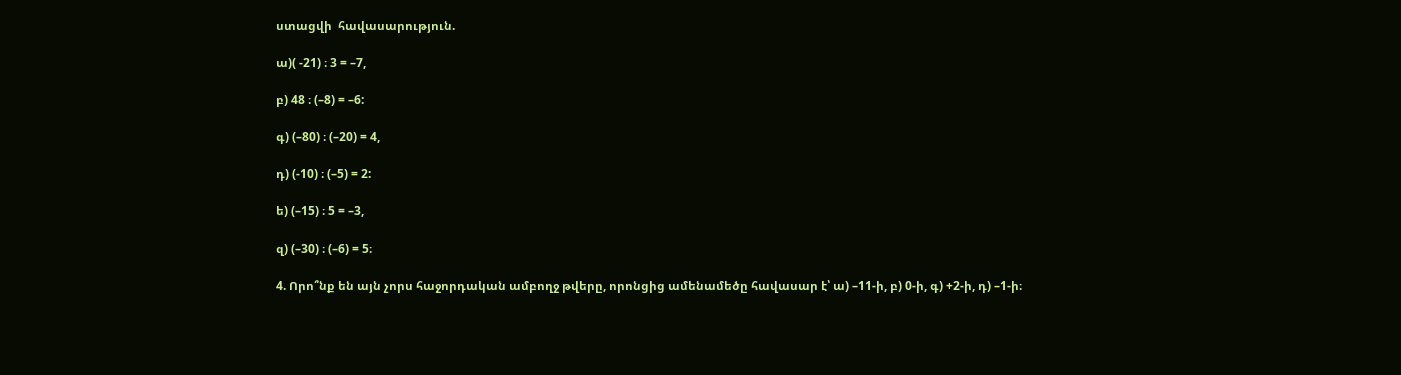ստացվի  հավասարություն.

ա)( -21) ։ 3 = –7,

բ) 48 ։ (–8) = –6:

գ) (–80) ։ (–20) = 4,

դ) (-10) ։ (–5) = 2:

ե) (–15) ։ 5 = –3,

զ) (–30) ։ (–6) = 5։

4. Որո՞նք են այն չորս հաջորդական ամբողջ թվերը, որոնցից ամենամեծը հավասար է՝ ա) –11-ի, բ) 0-ի, գ) +2-ի, դ) –1-ի։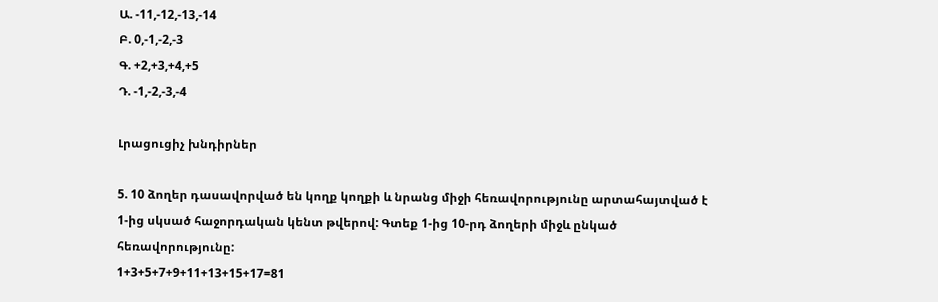Ա. -11,-12,-13,-14
Բ. 0,-1,-2,-3
Գ. +2,+3,+4,+5
Դ. -1,-2,-3,-4

Լրացուցիչ խնդիրներ

5. 10 ձողեր դասավորված են կողք կողքի և նրանց միջի հեռավորությունը արտահայտված է 1-ից սկսած հաջորդական կենտ թվերով: Գտեք 1-ից 10-րդ ձողերի միջև ընկած հեռավորությունը:
1+3+5+7+9+11+13+15+17=81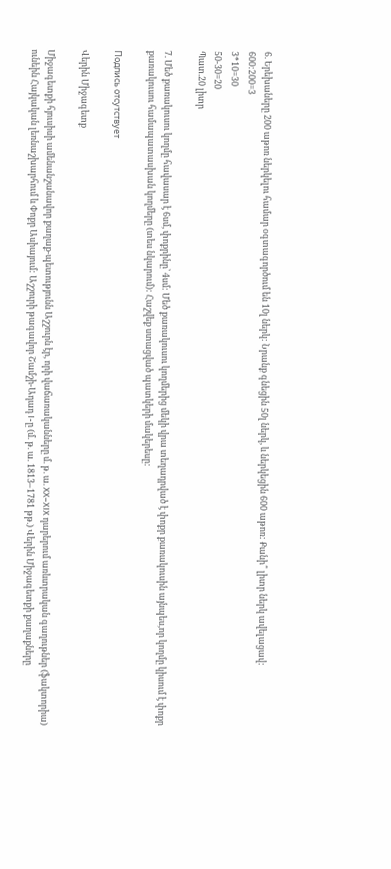6. Երեխաները 200 աթոռ ներկելու համար օգտագործում են 10լ ներկ: Նրանք գնեցին 50լ ներկ, և ներկեցին 600 աթոռ: Քանի՞ լիտր ներկ ավելացավ:
600:200=3
3*10=30
50-30=20
Պատ.20 լիտր

7. Մեծ քառակուսու կողմը հավասար է 6սմ, փոքրինը՝ 4սմ: Մեծ քառակուսու կողմերից մեկի վրա տեղադրված է փոքր քառակուսին այնպես,որ կողմը կիսում է փոքր քառակուսու համապատասխան կողմերը (տես նկարում): Հաշվեք ստացված պատկերի մակերեսը:

Подпись отсутствует

Վերին Միջագետք

Միջագետքի հյուսիսի ամենանշանավոր քաղաք-պետությունն Աշշուրն էր, որի վաճառականները մ. թ. ա. XX–XIX դարերում առևտրական գաղութներ (ֆակտորիա) ունեին Հայկական լեռնաշխարհում և Փոքր Ասիայում: Աշշուրի թագավոր Շամշի-Ադադ I-ը (մ. թ. ա. 1813–1781 թթ.) Վերին Միջագետքի քաղաքները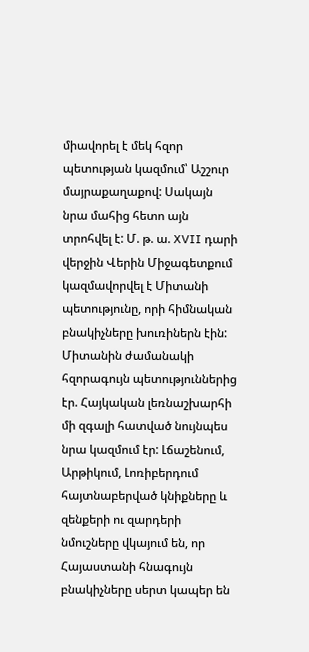միավորել է մեկ հզոր պետության կազմում՝ Աշշուր մայրաքաղաքով: Սակայն նրա մահից հետո այն տրոհվել է: Մ. թ. ա. XVII դարի վերջին Վերին Միջագետքում կազմավորվել է Միտանի պետությունը, որի հիմնական բնակիչները խուռիներն էին: Միտանին ժամանակի հզորագույն պետություններից էր. Հայկական լեռնաշխարհի մի զգալի հատված նույնպես նրա կազմում էր: Լճաշենում, Արթիկում, Լոռիբերդում հայտնաբերված կնիքները և զենքերի ու զարդերի նմուշները վկայում են, որ Հայաստանի հնագույն բնակիչները սերտ կապեր են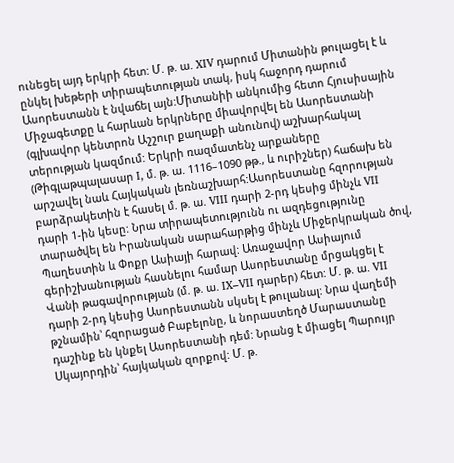ունեցել այդ երկրի հետ: Մ. թ. ա. XIV դարում Միտանին թուլացել է և ընկել խեթերի տիրապետության տակ, իսկ հաջորդ դարում Ասորեստանն է նվաճել այն:Միտանիի անկումից հետո Հյուսիսային Միջագետքը և հարևան երկրները միավորվել են Ասորեստանի (գլխավոր կենտրոն Աշշուր քաղաքի անունով) աշխարհակալ տերության կազմում: Երկրի ռազմատենչ արքաները (Թիգլաթպալասար I, մ. թ. ա. 1116–1090 թթ., և ուրիշներ) հաճախ են արշավել նաև Հայկական լեռնաշխարհ:Ասորեստանը հզորության բարձրակետին է հասել մ. թ. ա. VIII դարի 2-րդ կեսից մինչև VII դարի 1-ին կեսը: Նրա տիրապետությունն ու ազդեցությունը տարածվել են Իրանական սարահարթից մինչև Միջերկրական ծով, Պաղեստին և Փոքր Ասիայի հարավ: Առաջավոր Ասիայում գերիշխանության հասնելու համար Ասորեստանը մրցակցել է Վանի թագավորության (մ. թ. ա. IX–VII դարեր) հետ: Մ. թ. ա. VII դարի 2-րդ կեսից Ասորեստանն սկսել է թուլանալ: Նրա վաղեմի թշնամին՝ հզորացած Բաբելոնը, և նորաստեղծ Մարաստանը դաշինք են կնքել Ասորեստանի դեմ: Նրանց է միացել Պարույր Սկայորդին՝ հայկական զորքով: Մ. թ.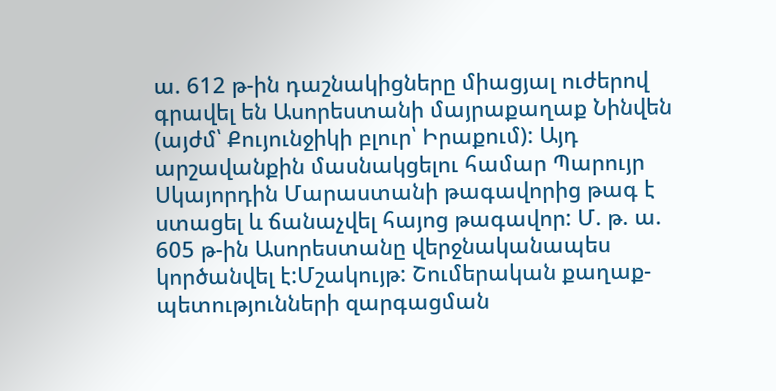ա. 612 թ-ին դաշնակիցները միացյալ ուժերով գրավել են Ասորեստանի մայրաքաղաք Նինվեն (այժմ՝ Քույունջիկի բլուր՝ Իրաքում): Այդ արշավանքին մասնակցելու համար Պարույր Սկայորդին Մարաստանի թագավորից թագ է ստացել և ճանաչվել հայոց թագավոր: Մ. թ. ա. 605 թ-ին Ասորեստանը վերջնականապես կործանվել է:Մշակույթ: Շումերական քաղաք-պետությունների զարգացման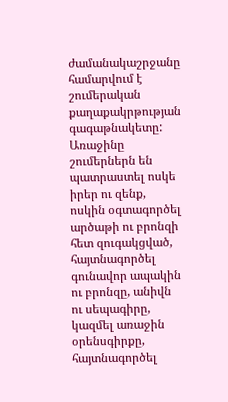ժամանակաշրջանը համարվում է շումերական քաղաքակրթության գագաթնակետը: Առաջինը շումերներն են պատրաստել ոսկե իրեր ու զենք, ոսկին օգտագործել արծաթի ու բրոնզի հետ զուգակցված, հայտնագործել գունավոր ապակին ու բրոնզը, անիվն ու սեպագիրը, կազմել առաջին օրենսգիրքը, հայտնագործել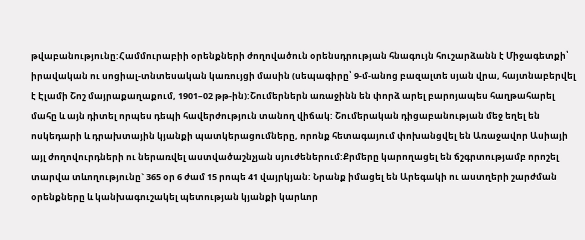թվաբանությունը:Համմուրաբիի օրենքների ժողովածուն օրենսդրության հնագույն հուշարձանն է Միջագետքի՝ իրավական ու սոցիալ-տնտեսական կառույցի մասին (սեպագիրը՝ 9-մ-անոց բազալտե սյան վրա, հայտնաբերվել է Էլամի Շոշ մայրաքաղաքում, 1901–02 թթ-ին):Շումերներն առաջինն են փորձ արել բարոյապես հաղթահարել մահը և այն դիտել որպես դեպի հավերժություն տանող վիճակ: Շումերական դիցաբանության մեջ եղել են ոսկեդարի և դրախտային կյանքի պատկերացումները, որոնք հետագայում փոխանցվել են Առաջավոր Ասիայի այլ ժողովուրդների ու ներառվել աստվածաշնչյան սյուժեներում:Քրմերը կարողացել են ճշգրտությամբ որոշել տարվա տևողությունը` 365 օր 6 ժամ 15 րոպե 41 վայրկյան: Նրանք իմացել են Արեգակի ու աստղերի շարժման օրենքները և կանխագուշակել պետության կյանքի կարևոր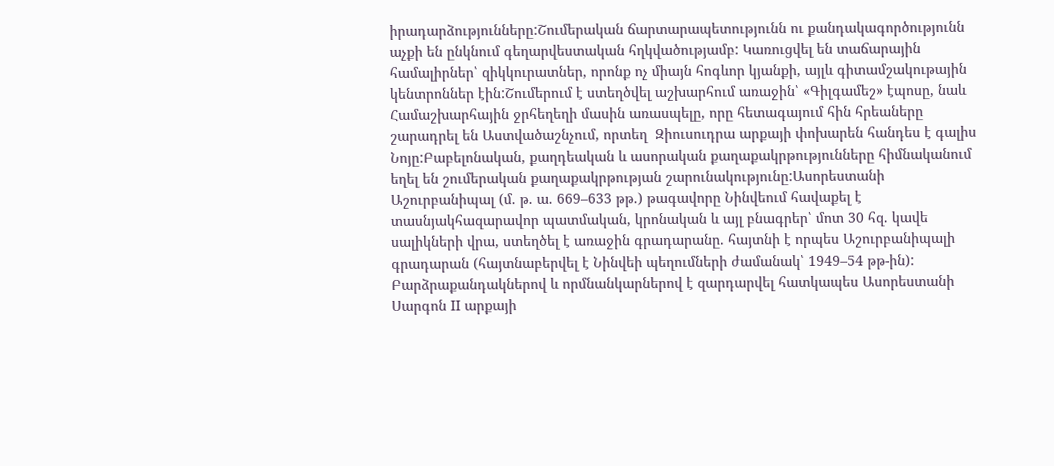իրադարձությունները:Շումերական ճարտարապետությունն ու քանդակագործությունն աչքի են ընկնում գեղարվեստական հղկվածությամբ: Կառուցվել են տաճարային համալիրներ՝ զիկկուրատներ, որոնք ոչ միայն հոգևոր կյանքի, այլև գիտամշակութային կենտրոններ էին:Շումերում է ստեղծվել աշխարհում առաջին՝ «Գիլգամեշ» էպոսը, նաև Համաշխարհային ջրհեղեղի մասին առասպելը, որը հետագայում հին հրեաները շարադրել են Աստվածաշնչում, որտեղ  Զիուսուդրա արքայի փոխարեն հանդես է գալիս Նոյը:Բաբելոնական, քաղդեական և ասորական քաղաքակրթությունները հիմնականում եղել են շումերական քաղաքակրթության շարունակությունը:Ասորեստանի Աշուրբանիպալ (մ. թ. ա. 669–633 թթ.) թագավորը Նինվեում հավաքել է տասնյակհազարավոր պատմական, կրոնական և այլ բնագրեր՝ մոտ 30 հզ. կավե սալիկների վրա, ստեղծել է առաջին գրադարանը. հայտնի է որպես Աշուրբանիպալի գրադարան (հայտնաբերվել է Նինվեի պեղումների ժամանակ՝ 1949–54 թթ-ին): Բարձրաքանդակներով և որմնանկարներով է զարդարվել հատկապես Ասորեստանի Սարգոն II արքայի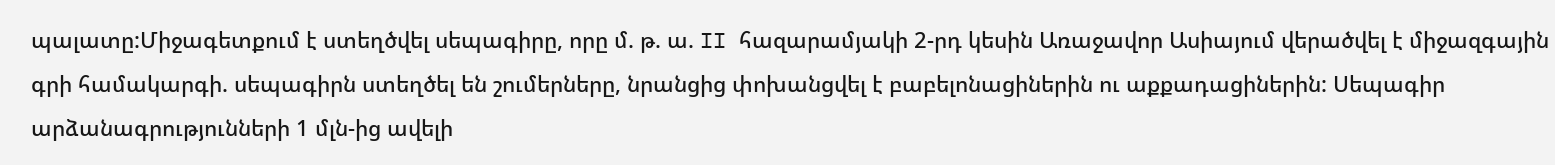պալատը:Միջագետքում է ստեղծվել սեպագիրը, որը մ. թ. ա. II հազարամյակի 2-րդ կեսին Առաջավոր Ասիայում վերածվել է միջազգային գրի համակարգի. սեպագիրն ստեղծել են շումերները, նրանցից փոխանցվել է բաբելոնացիներին ու աքքադացիներին: Սեպագիր արձանագրությունների 1 մլն-ից ավելի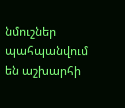նմուշներ պահպանվում են աշխարհի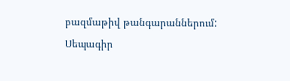բազմաթիվ թանգարաններում: Սեպագիր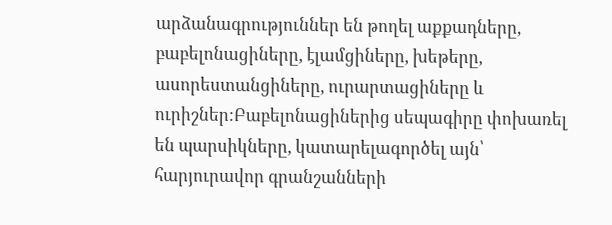արձանագրություններ են թողել աքքադները, բաբելոնացիները, էլամցիները, խեթերը, ասորեստանցիները, ուրարտացիները և ուրիշներ:Բաբելոնացիներից սեպագիրը փոխառել են պարսիկները, կատարելագործել այն՝ հարյուրավոր գրանշանների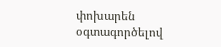փոխարեն օգտագործելով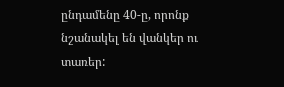ընդամենը 40-ը, որոնք նշանակել են վանկեր ու տառեր: